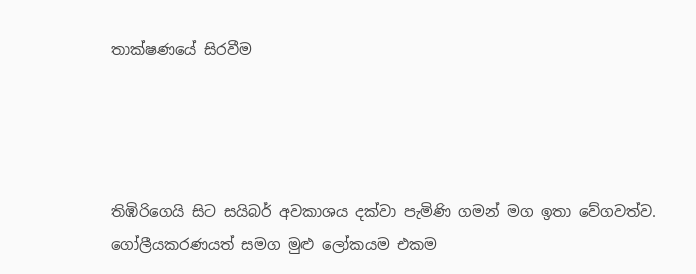තාක්ෂණයේ සිරවීම




තිඹිරිගෙයි සිට සයිබර් අවකාශය දක්වා පැමිණි ගමන් මග ඉතා වේගවත්ව. ගෝලීයකරණයත් සමග මුළු ලෝකයම එකම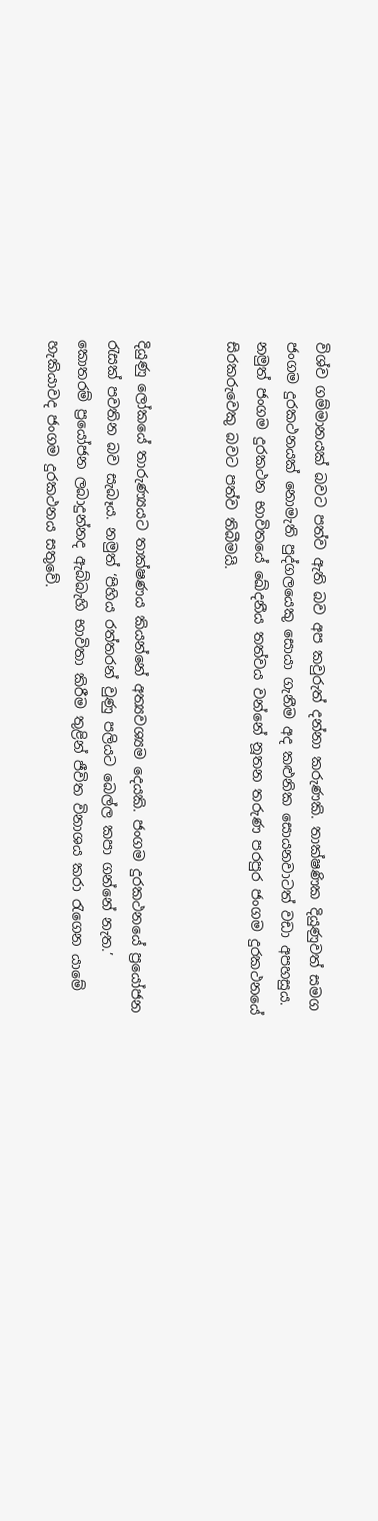විශ්ව ගම්මානයක් බවට පත්ව ඇති බව අප කවුරුත් දන්නා කරුණකි. තාක්ෂණික දියුණුවත් සමග ජංගම දුරකථනයක් නොමැති පුද්ගලයෙකු සොයා ගැනීම අද කළුනික සොයනවාටත් වඩා අපහසුය. නමුත් ජංගම දුරකථන භාවිතයේ ඛේදනීය තත්වය වන්නේ නූතන තරුණ පරපුර ජංගම දුරකථනයේ සිරකරුවෙකු බවට පත්ව තිබීමයි.


දියුණු ලෝකයේ තාරුණ්‍යයට තාක්ෂණය කියන්නේ අත්‍යවශ්‍යම දෙයකි. ජංගම දුරකථනයේ ප්‍රයෝජන රැසක් පවතින බව සැබෑය. නමුත් ‘පිහිය රත්තරන් වුණු පලියට බෙල්ල කපා ගන්නේ නැත.’ කොතරම් ප්‍රයෝජන ලබාදුන්නද ඇබ්බැහි භාවිතා කිරීම තුළින් ජීවිත විනාශය කරා රැගෙන යාමේ හැකියාවද ජංගම දුරකථනය සතුවේ.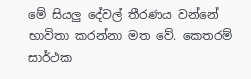මේ සියලු දේවල් තීරණය වන්නේ භාවිතා කරන්නා මත වේ. කෙතරම් සාර්ථක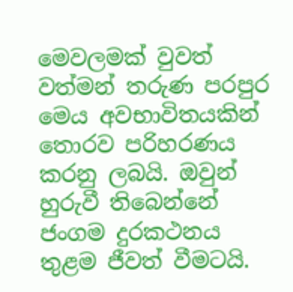මෙවලමක් වුවත් වත්මන් තරුණ පරපුර මෙය අවභාවිතයකින් තොරව පරිහරණය කරනු ලබයි. ඔවුන් හුරුවී තිබෙන්නේ ජංගම දුරකථනය තුළම ජීවත් වීමටයි.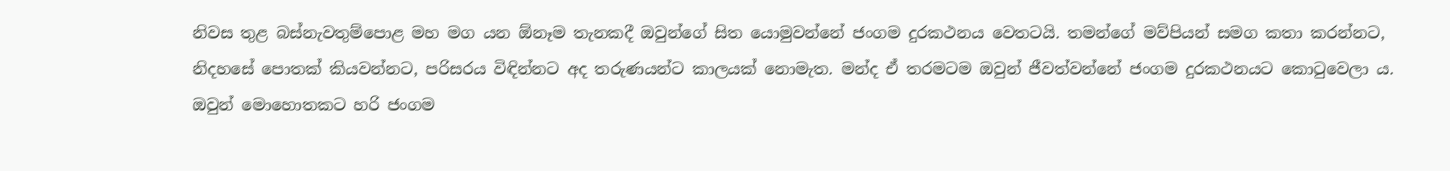නිවස තුළ බස්නැවතුම්පොළ මහ මග යන ඕනෑම තැනකදී ඔවුන්ගේ සිත යොමුවන්නේ ජංගම දුරකථනය වෙතටයි. තමන්ගේ මව්පියන් සමග කතා කරන්නට, නිදහසේ පොතක් කියවන්නට, පරිසරය විඳින්නට අද තරුණයන්ට කාලයක් නොමැත. මන්ද ඒ තරමටම ඔවුන් ජීවත්වන්නේ ජංගම දුරකථනයට කොටුවෙලා ය.
ඔවුන් මොහොතකට හරි ජංගම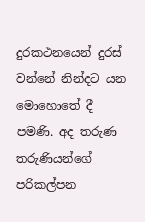දුරකථනයෙන් දුරස් වන්නේ නින්දට යන මොහොතේ දී පමණි. අද තරුණ තරුණියන්ගේ පරිකල්පන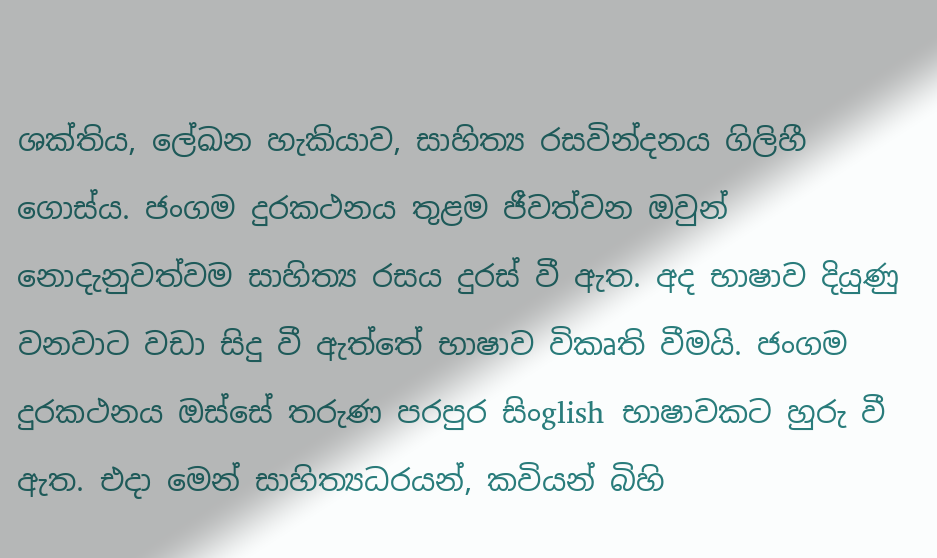ශක්තිය, ලේඛන හැකියාව, සාහිත්‍ය රසවින්දනය ගිලිහී ගොස්ය. ජංගම දුරකථනය තුළම ජීවත්වන ඔවුන් නොදැනුවත්වම සාහිත්‍ය රසය දුරස් වී ඇත. අද භාෂාව දියුණු වනවාට වඩා සිදු වී ඇත්තේ භාෂාව විකෘති වීමයි. ජංගම දුරකථනය ඔස්සේ තරුණ පරපුර සිංglish  භාෂාවකට හුරු වී ඇත. එදා මෙන් සාහිත්‍යධරයන්, කවියන් බිහි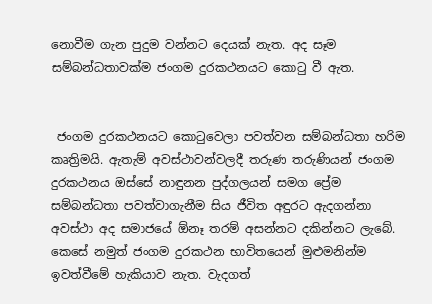නොවීම ගැන පුදුම වන්නට දෙයක් නැත. අද සෑම සම්බන්ධතාවක්ම ජංගම දුරකථනයට කොටු වී ඇත.


 ජංගම දුරකථනයට කොටුවෙලා පවත්වන සම්බන්ධතා හරිම කෘත්‍රිමයි. ඇතැම් අවස්ථාවන්වලදී තරුණ තරුණියන් ජංගම දුරකථනය ඔස්සේ නාඳුනන පුද්ගලයන් සමග ප්‍රේම සම්බන්ධතා පවත්වාගැනීම සිය ජීවිත අඳුරට ඇදගන්නා අවස්ථා අද සමාජයේ ඕනෑ තරම් අසන්නට දකින්නට ලැබේ. කෙසේ නමුත් ජංගම දුරකථන භාවිතයෙන් මුළුමනින්ම ඉවත්වීමේ හැකියාව නැත. වැදගත්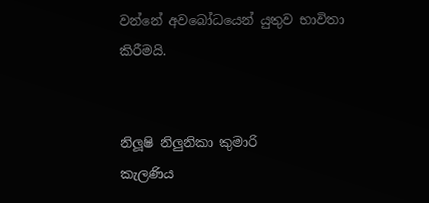වන්නේ අවබෝධයෙන් යුතුව භාවිතා කිරීමයි.


නිලූෂි නිලුනිකා කුමාරි
කැලණිය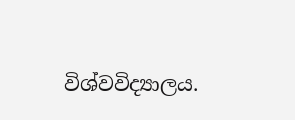විශ්වවිද්‍යාලය.